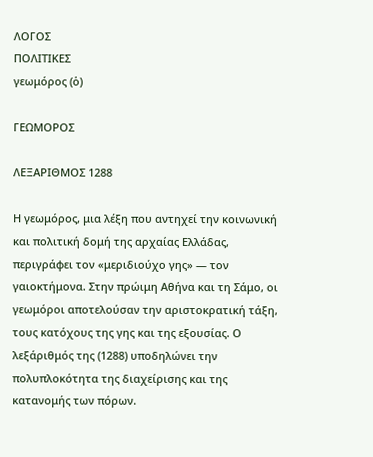ΛΟΓΟΣ
ΠΟΛΙΤΙΚΕΣ
γεωμόρος (ὁ)

ΓΕΩΜΟΡΟΣ

ΛΕΞΑΡΙΘΜΟΣ 1288

Η γεωμόρος, μια λέξη που αντηχεί την κοινωνική και πολιτική δομή της αρχαίας Ελλάδας, περιγράφει τον «μεριδιούχο γης» — τον γαιοκτήμονα. Στην πρώιμη Αθήνα και τη Σάμο, οι γεωμόροι αποτελούσαν την αριστοκρατική τάξη, τους κατόχους της γης και της εξουσίας. Ο λεξάριθμός της (1288) υποδηλώνει την πολυπλοκότητα της διαχείρισης και της κατανομής των πόρων.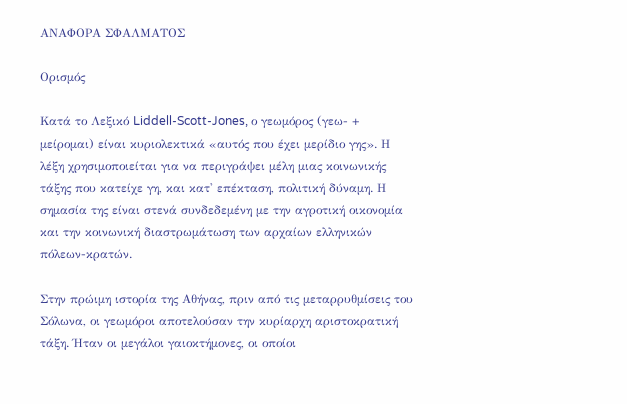ΑΝΑΦΟΡΑ ΣΦΑΛΜΑΤΟΣ

Ορισμός

Κατά το Λεξικό Liddell-Scott-Jones, ο γεωμόρος (γεω- + μείρομαι) είναι κυριολεκτικά «αυτός που έχει μερίδιο γης». Η λέξη χρησιμοποιείται για να περιγράψει μέλη μιας κοινωνικής τάξης που κατείχε γη, και κατ' επέκταση, πολιτική δύναμη. Η σημασία της είναι στενά συνδεδεμένη με την αγροτική οικονομία και την κοινωνική διαστρωμάτωση των αρχαίων ελληνικών πόλεων-κρατών.

Στην πρώιμη ιστορία της Αθήνας, πριν από τις μεταρρυθμίσεις του Σόλωνα, οι γεωμόροι αποτελούσαν την κυρίαρχη αριστοκρατική τάξη. Ήταν οι μεγάλοι γαιοκτήμονες, οι οποίοι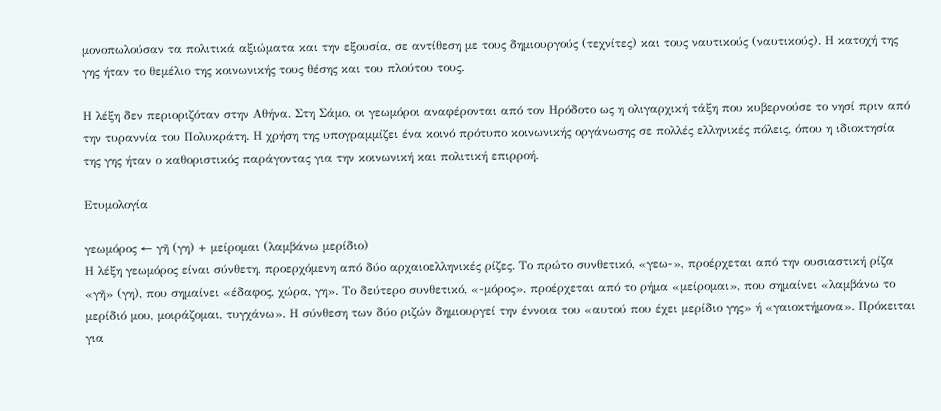μονοπωλούσαν τα πολιτικά αξιώματα και την εξουσία, σε αντίθεση με τους δημιουργούς (τεχνίτες) και τους ναυτικούς (ναυτικούς). Η κατοχή της γης ήταν το θεμέλιο της κοινωνικής τους θέσης και του πλούτου τους.

Η λέξη δεν περιοριζόταν στην Αθήνα. Στη Σάμο, οι γεωμόροι αναφέρονται από τον Ηρόδοτο ως η ολιγαρχική τάξη που κυβερνούσε το νησί πριν από την τυραννία του Πολυκράτη. Η χρήση της υπογραμμίζει ένα κοινό πρότυπο κοινωνικής οργάνωσης σε πολλές ελληνικές πόλεις, όπου η ιδιοκτησία της γης ήταν ο καθοριστικός παράγοντας για την κοινωνική και πολιτική επιρροή.

Ετυμολογία

γεωμόρος ← γῆ (γη) + μείρομαι (λαμβάνω μερίδιο)
Η λέξη γεωμόρος είναι σύνθετη, προερχόμενη από δύο αρχαιοελληνικές ρίζες. Το πρώτο συνθετικό, «γεω-», προέρχεται από την ουσιαστική ρίζα «γῆ» (γη), που σημαίνει «έδαφος, χώρα, γη». Το δεύτερο συνθετικό, «-μόρος», προέρχεται από το ρήμα «μείρομαι», που σημαίνει «λαμβάνω το μερίδιό μου, μοιράζομαι, τυγχάνω». Η σύνθεση των δύο ριζών δημιουργεί την έννοια του «αυτού που έχει μερίδιο γης» ή «γαιοκτήμονα». Πρόκειται για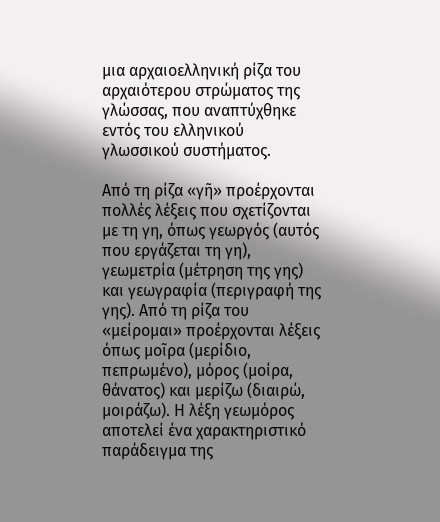μια αρχαιοελληνική ρίζα του αρχαιότερου στρώματος της γλώσσας, που αναπτύχθηκε εντός του ελληνικού γλωσσικού συστήματος.

Από τη ρίζα «γῆ» προέρχονται πολλές λέξεις που σχετίζονται με τη γη, όπως γεωργός (αυτός που εργάζεται τη γη), γεωμετρία (μέτρηση της γης) και γεωγραφία (περιγραφή της γης). Από τη ρίζα του «μείρομαι» προέρχονται λέξεις όπως μοῖρα (μερίδιο, πεπρωμένο), μόρος (μοίρα, θάνατος) και μερίζω (διαιρώ, μοιράζω). Η λέξη γεωμόρος αποτελεί ένα χαρακτηριστικό παράδειγμα της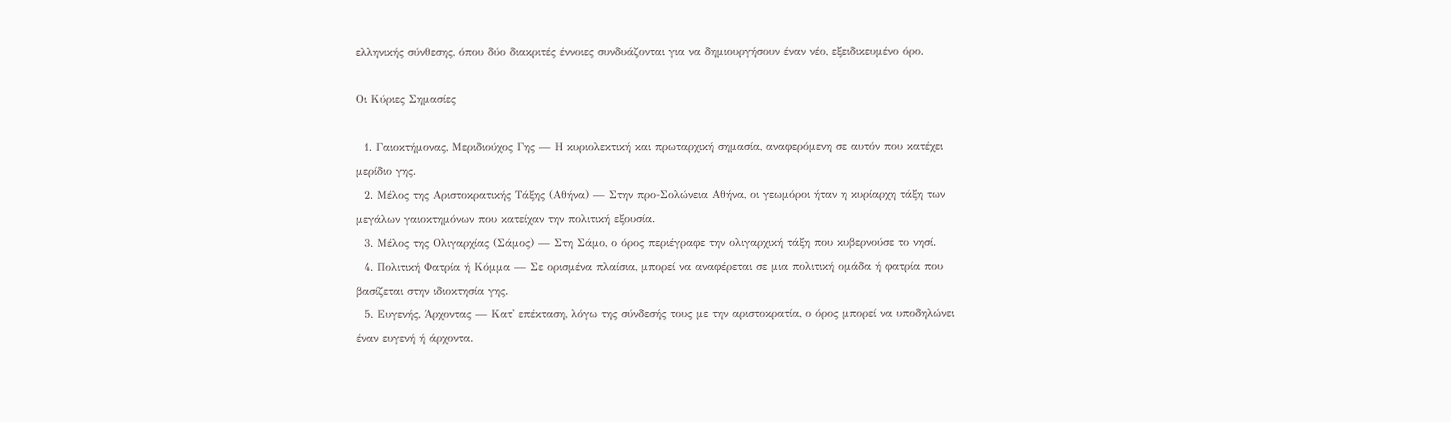ελληνικής σύνθεσης, όπου δύο διακριτές έννοιες συνδυάζονται για να δημιουργήσουν έναν νέο, εξειδικευμένο όρο.

Οι Κύριες Σημασίες

  1. Γαιοκτήμονας, Μεριδιούχος Γης — Η κυριολεκτική και πρωταρχική σημασία, αναφερόμενη σε αυτόν που κατέχει μερίδιο γης.
  2. Μέλος της Αριστοκρατικής Τάξης (Αθήνα) — Στην προ-Σολώνεια Αθήνα, οι γεωμόροι ήταν η κυρίαρχη τάξη των μεγάλων γαιοκτημόνων που κατείχαν την πολιτική εξουσία.
  3. Μέλος της Ολιγαρχίας (Σάμος) — Στη Σάμο, ο όρος περιέγραφε την ολιγαρχική τάξη που κυβερνούσε το νησί.
  4. Πολιτική Φατρία ή Κόμμα — Σε ορισμένα πλαίσια, μπορεί να αναφέρεται σε μια πολιτική ομάδα ή φατρία που βασίζεται στην ιδιοκτησία γης.
  5. Ευγενής, Άρχοντας — Κατ' επέκταση, λόγω της σύνδεσής τους με την αριστοκρατία, ο όρος μπορεί να υποδηλώνει έναν ευγενή ή άρχοντα.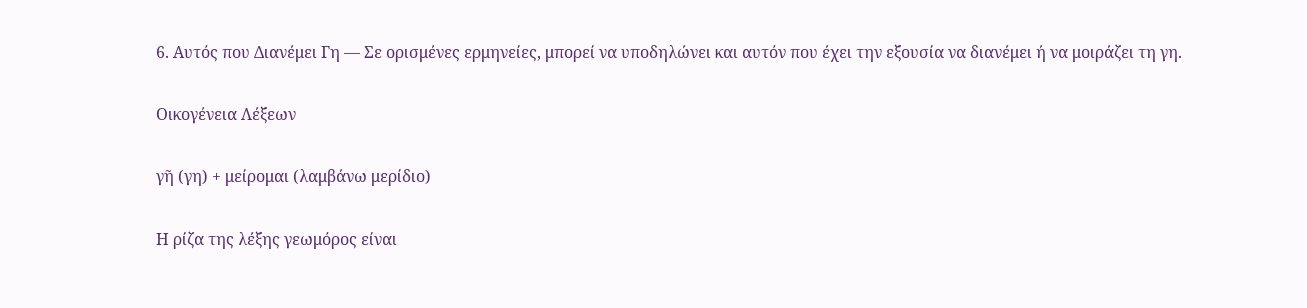6. Αυτός που Διανέμει Γη — Σε ορισμένες ερμηνείες, μπορεί να υποδηλώνει και αυτόν που έχει την εξουσία να διανέμει ή να μοιράζει τη γη.

Οικογένεια Λέξεων

γῆ (γη) + μείρομαι (λαμβάνω μερίδιο)

Η ρίζα της λέξης γεωμόρος είναι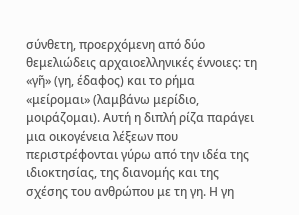σύνθετη, προερχόμενη από δύο θεμελιώδεις αρχαιοελληνικές έννοιες: τη «γῆ» (γη, έδαφος) και το ρήμα «μείρομαι» (λαμβάνω μερίδιο, μοιράζομαι). Αυτή η διπλή ρίζα παράγει μια οικογένεια λέξεων που περιστρέφονται γύρω από την ιδέα της ιδιοκτησίας, της διανομής και της σχέσης του ανθρώπου με τη γη. Η γη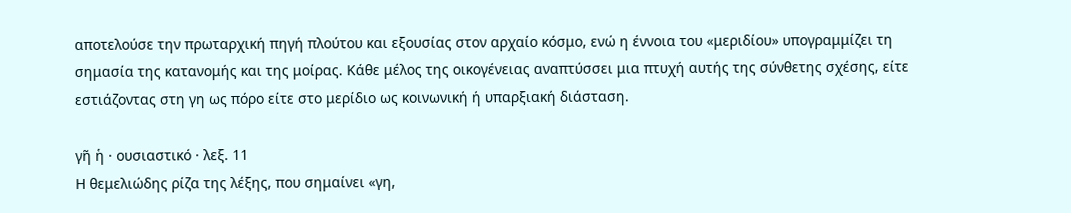αποτελούσε την πρωταρχική πηγή πλούτου και εξουσίας στον αρχαίο κόσμο, ενώ η έννοια του «μεριδίου» υπογραμμίζει τη σημασία της κατανομής και της μοίρας. Κάθε μέλος της οικογένειας αναπτύσσει μια πτυχή αυτής της σύνθετης σχέσης, είτε εστιάζοντας στη γη ως πόρο είτε στο μερίδιο ως κοινωνική ή υπαρξιακή διάσταση.

γῆ ἡ · ουσιαστικό · λεξ. 11
Η θεμελιώδης ρίζα της λέξης, που σημαίνει «γη,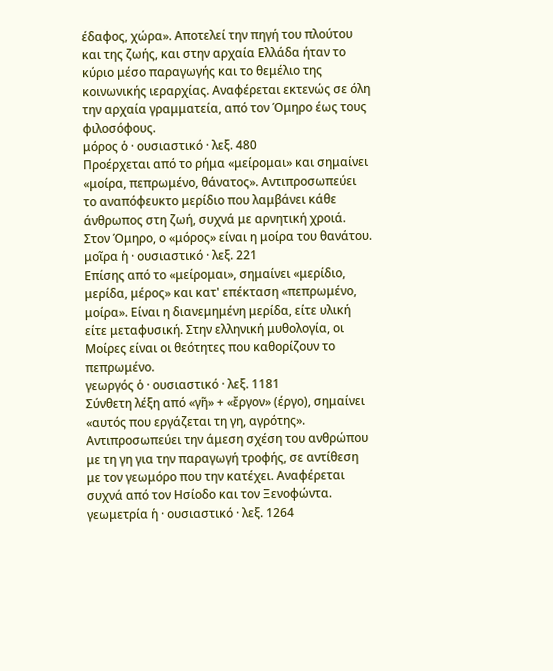έδαφος, χώρα». Αποτελεί την πηγή του πλούτου και της ζωής, και στην αρχαία Ελλάδα ήταν το κύριο μέσο παραγωγής και το θεμέλιο της κοινωνικής ιεραρχίας. Αναφέρεται εκτενώς σε όλη την αρχαία γραμματεία, από τον Όμηρο έως τους φιλοσόφους.
μόρος ὁ · ουσιαστικό · λεξ. 480
Προέρχεται από το ρήμα «μείρομαι» και σημαίνει «μοίρα, πεπρωμένο, θάνατος». Αντιπροσωπεύει το αναπόφευκτο μερίδιο που λαμβάνει κάθε άνθρωπος στη ζωή, συχνά με αρνητική χροιά. Στον Όμηρο, ο «μόρος» είναι η μοίρα του θανάτου.
μοῖρα ἡ · ουσιαστικό · λεξ. 221
Επίσης από το «μείρομαι», σημαίνει «μερίδιο, μερίδα, μέρος» και κατ' επέκταση «πεπρωμένο, μοίρα». Είναι η διανεμημένη μερίδα, είτε υλική είτε μεταφυσική. Στην ελληνική μυθολογία, οι Μοίρες είναι οι θεότητες που καθορίζουν το πεπρωμένο.
γεωργός ὁ · ουσιαστικό · λεξ. 1181
Σύνθετη λέξη από «γῆ» + «ἔργον» (έργο), σημαίνει «αυτός που εργάζεται τη γη, αγρότης». Αντιπροσωπεύει την άμεση σχέση του ανθρώπου με τη γη για την παραγωγή τροφής, σε αντίθεση με τον γεωμόρο που την κατέχει. Αναφέρεται συχνά από τον Ησίοδο και τον Ξενοφώντα.
γεωμετρία ἡ · ουσιαστικό · λεξ. 1264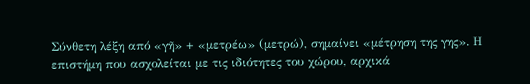Σύνθετη λέξη από «γῆ» + «μετρέω» (μετρώ), σημαίνει «μέτρηση της γης». Η επιστήμη που ασχολείται με τις ιδιότητες του χώρου, αρχικά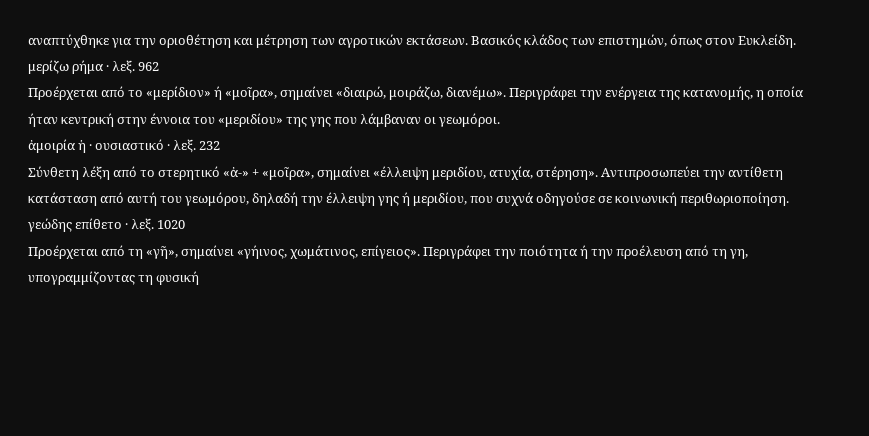αναπτύχθηκε για την οριοθέτηση και μέτρηση των αγροτικών εκτάσεων. Βασικός κλάδος των επιστημών, όπως στον Ευκλείδη.
μερίζω ρήμα · λεξ. 962
Προέρχεται από το «μερίδιον» ή «μοῖρα», σημαίνει «διαιρώ, μοιράζω, διανέμω». Περιγράφει την ενέργεια της κατανομής, η οποία ήταν κεντρική στην έννοια του «μεριδίου» της γης που λάμβαναν οι γεωμόροι.
ἀμοιρία ἡ · ουσιαστικό · λεξ. 232
Σύνθετη λέξη από το στερητικό «ἀ-» + «μοῖρα», σημαίνει «έλλειψη μεριδίου, ατυχία, στέρηση». Αντιπροσωπεύει την αντίθετη κατάσταση από αυτή του γεωμόρου, δηλαδή την έλλειψη γης ή μεριδίου, που συχνά οδηγούσε σε κοινωνική περιθωριοποίηση.
γεώδης επίθετο · λεξ. 1020
Προέρχεται από τη «γῆ», σημαίνει «γήινος, χωμάτινος, επίγειος». Περιγράφει την ποιότητα ή την προέλευση από τη γη, υπογραμμίζοντας τη φυσική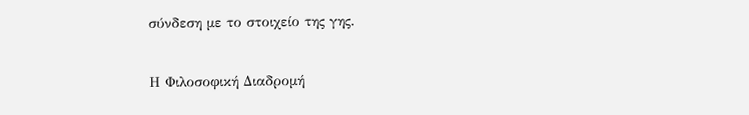σύνδεση με το στοιχείο της γης.

Η Φιλοσοφική Διαδρομή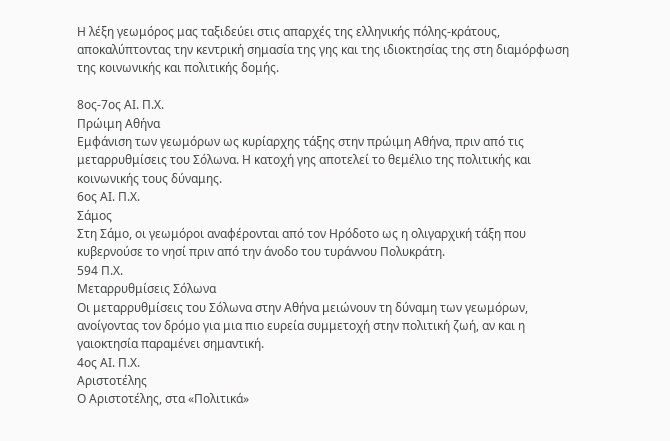Η λέξη γεωμόρος μας ταξιδεύει στις απαρχές της ελληνικής πόλης-κράτους, αποκαλύπτοντας την κεντρική σημασία της γης και της ιδιοκτησίας της στη διαμόρφωση της κοινωνικής και πολιτικής δομής.

8ος-7ος ΑΙ. Π.Χ.
Πρώιμη Αθήνα
Εμφάνιση των γεωμόρων ως κυρίαρχης τάξης στην πρώιμη Αθήνα, πριν από τις μεταρρυθμίσεις του Σόλωνα. Η κατοχή γης αποτελεί το θεμέλιο της πολιτικής και κοινωνικής τους δύναμης.
6ος ΑΙ. Π.Χ.
Σάμος
Στη Σάμο, οι γεωμόροι αναφέρονται από τον Ηρόδοτο ως η ολιγαρχική τάξη που κυβερνούσε το νησί πριν από την άνοδο του τυράννου Πολυκράτη.
594 Π.Χ.
Μεταρρυθμίσεις Σόλωνα
Οι μεταρρυθμίσεις του Σόλωνα στην Αθήνα μειώνουν τη δύναμη των γεωμόρων, ανοίγοντας τον δρόμο για μια πιο ευρεία συμμετοχή στην πολιτική ζωή, αν και η γαιοκτησία παραμένει σημαντική.
4ος ΑΙ. Π.Χ.
Αριστοτέλης
Ο Αριστοτέλης, στα «Πολιτικά»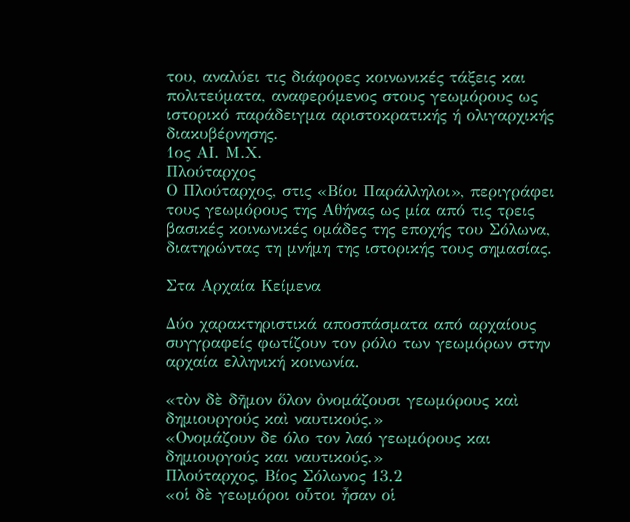του, αναλύει τις διάφορες κοινωνικές τάξεις και πολιτεύματα, αναφερόμενος στους γεωμόρους ως ιστορικό παράδειγμα αριστοκρατικής ή ολιγαρχικής διακυβέρνησης.
1ος ΑΙ. Μ.Χ.
Πλούταρχος
Ο Πλούταρχος, στις «Βίοι Παράλληλοι», περιγράφει τους γεωμόρους της Αθήνας ως μία από τις τρεις βασικές κοινωνικές ομάδες της εποχής του Σόλωνα, διατηρώντας τη μνήμη της ιστορικής τους σημασίας.

Στα Αρχαία Κείμενα

Δύο χαρακτηριστικά αποσπάσματα από αρχαίους συγγραφείς φωτίζουν τον ρόλο των γεωμόρων στην αρχαία ελληνική κοινωνία.

«τὸν δὲ δῆμον ὅλον ὀνομάζουσι γεωμόρους καὶ δημιουργούς καὶ ναυτικούς.»
«Ονομάζουν δε όλο τον λαό γεωμόρους και δημιουργούς και ναυτικούς.»
Πλούταρχος, Βίος Σόλωνος 13.2
«οἱ δὲ γεωμόροι οὗτοι ἦσαν οἱ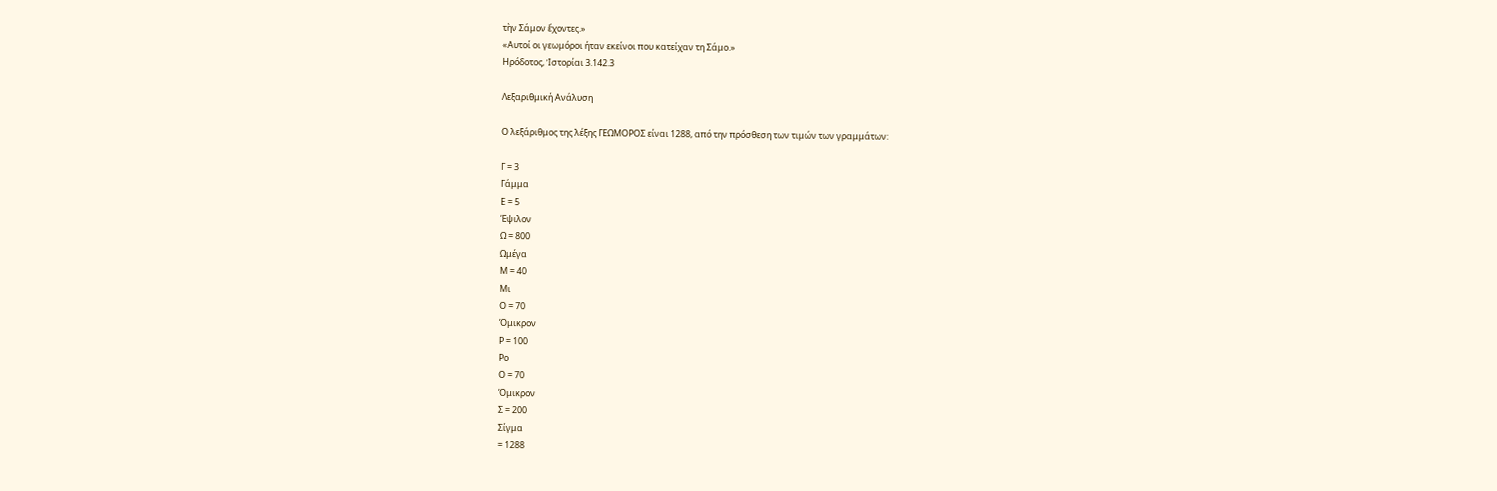τὴν Σάμον ἔχοντες.»
«Αυτοί οι γεωμόροι ήταν εκείνοι που κατείχαν τη Σάμο.»
Ηρόδοτος, Ἱστορίαι 3.142.3

Λεξαριθμική Ανάλυση

Ο λεξάριθμος της λέξης ΓΕΩΜΟΡΟΣ είναι 1288, από την πρόσθεση των τιμών των γραμμάτων:

Γ = 3
Γάμμα
Ε = 5
Έψιλον
Ω = 800
Ωμέγα
Μ = 40
Μι
Ο = 70
Όμικρον
Ρ = 100
Ρο
Ο = 70
Όμικρον
Σ = 200
Σίγμα
= 1288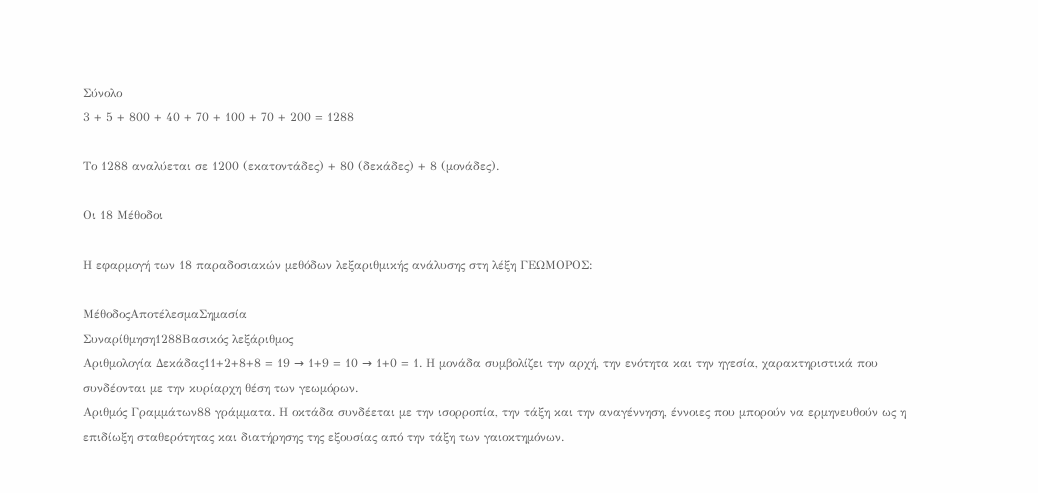Σύνολο
3 + 5 + 800 + 40 + 70 + 100 + 70 + 200 = 1288

Το 1288 αναλύεται σε 1200 (εκατοντάδες) + 80 (δεκάδες) + 8 (μονάδες).

Οι 18 Μέθοδοι

Η εφαρμογή των 18 παραδοσιακών μεθόδων λεξαριθμικής ανάλυσης στη λέξη ΓΕΩΜΟΡΟΣ:

ΜέθοδοςΑποτέλεσμαΣημασία
Συναρίθμηση1288Βασικός λεξάριθμος
Αριθμολογία Δεκάδας11+2+8+8 = 19 → 1+9 = 10 → 1+0 = 1. Η μονάδα συμβολίζει την αρχή, την ενότητα και την ηγεσία, χαρακτηριστικά που συνδέονται με την κυρίαρχη θέση των γεωμόρων.
Αριθμός Γραμμάτων88 γράμματα. Η οκτάδα συνδέεται με την ισορροπία, την τάξη και την αναγέννηση, έννοιες που μπορούν να ερμηνευθούν ως η επιδίωξη σταθερότητας και διατήρησης της εξουσίας από την τάξη των γαιοκτημόνων.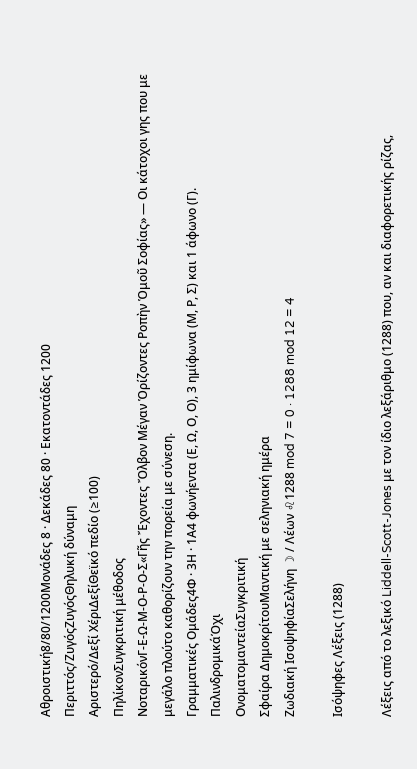Αθροιστική8/80/1200Μονάδες 8 · Δεκάδες 80 · Εκατοντάδες 1200
Περιττός/ΖυγόςΖυγόςΘηλυκή δύναμη
Αριστερό/Δεξί ΧέριΔεξίΘεϊκό πεδίο (≥100)
ΠηλίκονΣυγκριτική μέθοδος
ΝοταρικόνΓ-Ε-Ω-Μ-Ο-Ρ-Ο-Σ«Γῆς Ἔχοντες Ὄλβον Μέγαν Ὁρίζοντες Ροπὴν Ὁμοῦ Σοφίας» — Οι κάτοχοι γης που με μεγάλο πλούτο καθορίζουν την πορεία με σύνεση.
Γραμματικές Ομάδες4Φ · 3Η · 1Α4 φωνήεντα (Ε, Ω, Ο, Ο), 3 ημίφωνα (Μ, Ρ, Σ) και 1 άφωνο (Γ).
ΠαλινδρομικάΌχι
ΟνοματομαντείαΣυγκριτική
Σφαίρα ΔημοκρίτουΜαντική με σεληνιακή ημέρα
Ζωδιακή ΙσοψηφίαΣελήνη ☽ / Λέων ♌1288 mod 7 = 0 · 1288 mod 12 = 4

Ισόψηφες Λέξεις (1288)

Λέξεις από το λεξικό Liddell-Scott-Jones με τον ίδιο λεξάριθμο (1288) που, αν και διαφορετικής ρίζας,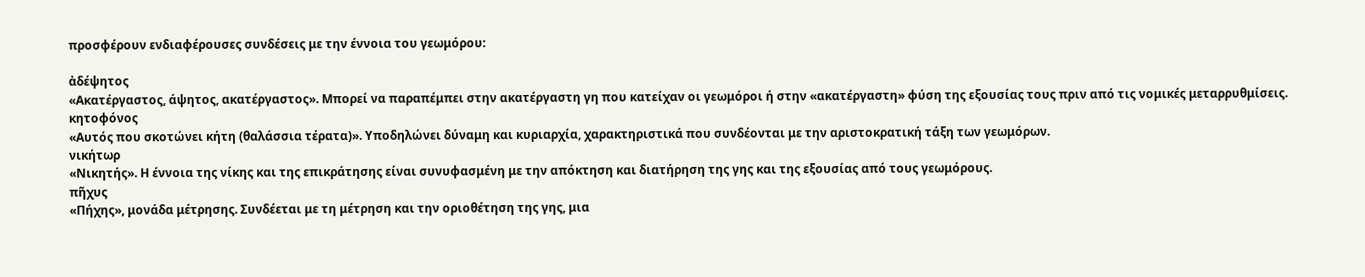προσφέρουν ενδιαφέρουσες συνδέσεις με την έννοια του γεωμόρου:

ἀδέψητος
«Ακατέργαστος, άψητος, ακατέργαστος». Μπορεί να παραπέμπει στην ακατέργαστη γη που κατείχαν οι γεωμόροι ή στην «ακατέργαστη» φύση της εξουσίας τους πριν από τις νομικές μεταρρυθμίσεις.
κητοφόνος
«Αυτός που σκοτώνει κήτη (θαλάσσια τέρατα)». Υποδηλώνει δύναμη και κυριαρχία, χαρακτηριστικά που συνδέονται με την αριστοκρατική τάξη των γεωμόρων.
νικήτωρ
«Νικητής». Η έννοια της νίκης και της επικράτησης είναι συνυφασμένη με την απόκτηση και διατήρηση της γης και της εξουσίας από τους γεωμόρους.
πῆχυς
«Πήχης», μονάδα μέτρησης. Συνδέεται με τη μέτρηση και την οριοθέτηση της γης, μια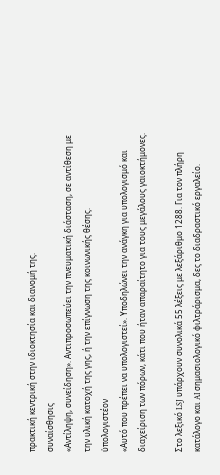πρακτική κεντρική στην ιδιοκτησία και διανομή της.
συναίσθησις
«Αντίληψη, συνείδηση». Αντιπροσωπεύει την πνευματική διάσταση, σε αντίθεση με την υλική κατοχή της γης, ή την επίγνωση της κοινωνικής θέσης.
ὑπολογιστέον
«Αυτό που πρέπει να υπολογιστεί». Υποδηλώνει την ανάγκη για υπολογισμό και διαχείριση των πόρων, κάτι που ήταν απαραίτητο για τους μεγάλους γαιοκτήμονες.

Στο λεξικό LSJ υπάρχουν συνολικά 55 λέξεις με λεξάριθμο 1288. Για τον πλήρη κατάλογο και AI σημασιολογικό φιλτράρισμα, δες το διαδραστικό εργαλείο.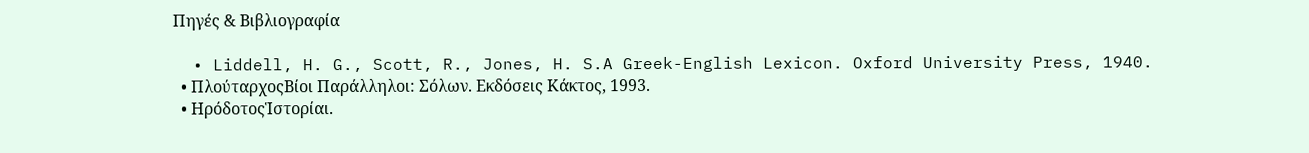Πηγές & Βιβλιογραφία

  • Liddell, H. G., Scott, R., Jones, H. S.A Greek-English Lexicon. Oxford University Press, 1940.
  • ΠλούταρχοςΒίοι Παράλληλοι: Σόλων. Εκδόσεις Κάκτος, 1993.
  • ΗρόδοτοςἹστορίαι.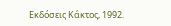Εκδόσεις Κάκτος, 1992.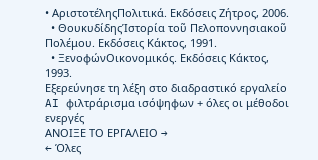• ΑριστοτέληςΠολιτικά. Εκδόσεις Ζήτρος, 2006.
  • ΘουκυδίδηςἹστορία τοῦ Πελοποννησιακοῦ Πολέμου. Εκδόσεις Κάκτος, 1991.
  • ΞενοφώνΟικονομικός. Εκδόσεις Κάκτος, 1993.
Εξερεύνησε τη λέξη στο διαδραστικό εργαλείο
AI φιλτράρισμα ισόψηφων + όλες οι μέθοδοι ενεργές
ΑΝΟΙΞΕ ΤΟ ΕΡΓΑΛΕΙΟ →
← Όλες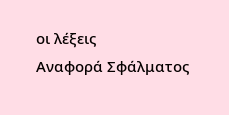οι λέξεις
Αναφορά Σφάλματος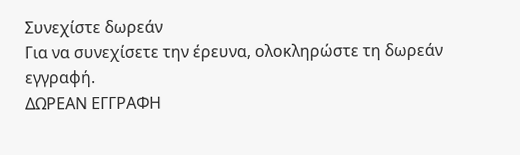Συνεχίστε δωρεάν
Για να συνεχίσετε την έρευνα, ολοκληρώστε τη δωρεάν εγγραφή.
ΔΩΡΕΑΝ ΕΓΓΡΑΦΗ